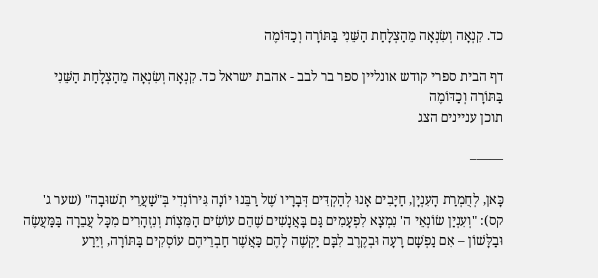כד. קִנְאָה וְשִׂנְאָה מֵהַצְלָחַת הַשֵּׁנִי בַּתּוֹרָה וְכַדּוֹמֶה

דף הבית ספרי קודש אונליין ספר בר לבב - אהבת ישראל כד. קִנְאָה וְשִׂנְאָה מֵהַצְלָחַת הַשֵּׁנִי בַּתּוֹרָה וְכַדּוֹמֶה
תוכן עניינים הצג

——–

כָּאן, לְחֻמְרַת הָעִנְיָן, חַיָּבִים אָנוּ לְהַקְדִּים דְּבָרָיו שֶׁל רַבֵּנוּ יוֹנָה גִּירוֹנְדִי בְּ"שַׁעֲרֵי תְשׁוּבָה" (שער ג' קס): "וְעִנְיַן שׂוֹנְאֵי ה' נִמְצָא לִפְעָמִים גַּם בָּאֲנָשִׁים שֶׁהֵם עוֹשִׂים הַמִּצְוֹת וְנִזְהָרִים מִכָּל עֲבֵרָה בַּמַּעֲשֶׂה וּבַלָּשׁוֹן – אִם נַפְשָׁם רָעָה וּבְקֶרֶב לִבָּם יַקְשֶׁה לָהֶם כַּאֲשֶׁר חַבְרֵיהֶם עוֹסְקִים בַּתּוֹרָה, וְיֵרַע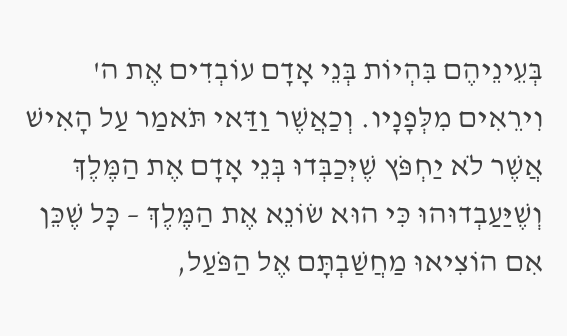בְּעֵינֵיהֶם בִּהְיוֹת בְּנֵי אָדָם עוֹבְדִים אֶת ה' וִירֵאִים מִלְּפָנָיו. וְכַאֲשֶׁר וַדַּאי תֹּאמַר עַל הָאִישׁ אֲשֶׁר לֹא יַחְפֹּץ שֶׁיְּכַבְּדוּ בְּנֵי אָדָם אֶת הַמֶּלֶךְ וְשֶׁיַּעַבְדוּהוּ כִּי הוּא שׂוֹנֵא אֶת הַמֶּלֶךְ – כָּל שֶׁכֵּן אִם הוֹצִיאוּ מַחֲשַׁבְתָּם אֶל הַפֹּעַל,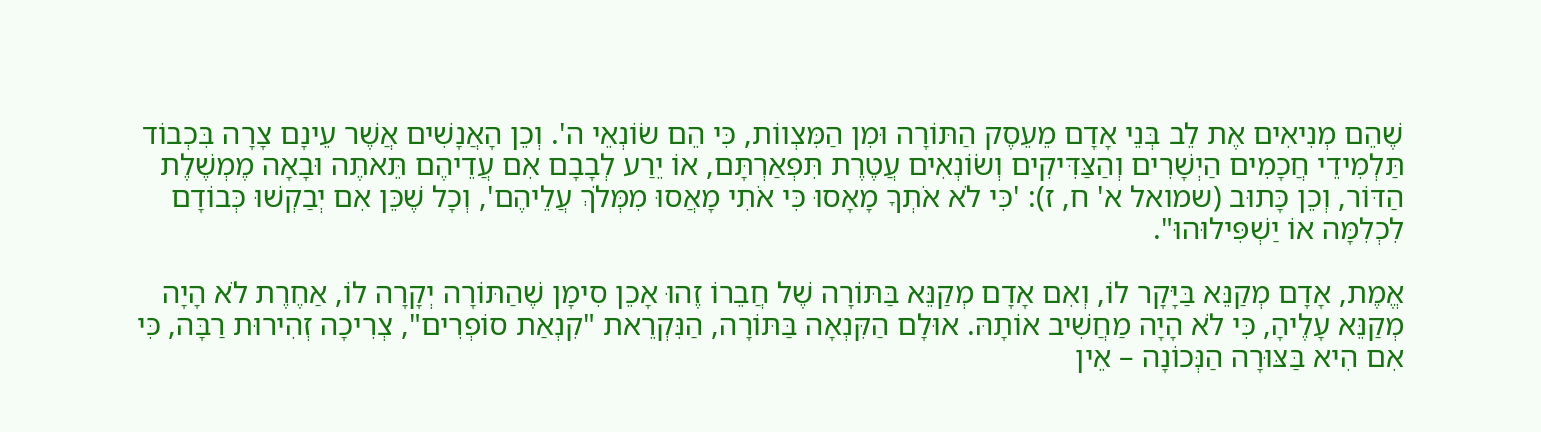שֶׁהֵם מְנִיאִים אֶת לֵב בְּנֵי אָדָם מֵעֵסֶק הַתּוֹרָה וּמִן הַמִּצְווֹת, כִּי הֵם שׂוֹנְאֵי ה'. וְכֵן הָאֲנָשִׁים אֲשֶׁר עֵינָם צָרָה בִּכְבוֹד תַּלְמִידֵי חֲכָמִים הַיְשָׁרִים וְהַצַּדִּיקִים וְשׂוֹנְאִים עֲטֶרֶת תִּפְאַרְתָּם, אוֹ יֵרַע לְבָבָם אִם עֲדֵיהֶם תֵּאתֶה וּבָאָה מֶמְשֶׁלֶת הַדּוֹר, וְכֵן כָּתוּב (שמואל א' ח, ז): 'כִּי לֹא אֹתְךָ מָאָסוּ כִּי אֹתִי מָאֲסוּ מִמְּלֹךְ עֲלֵיהֶם', וְכָל שֶׁכֵּן אִם יְבַקְשׁוּ כְּבוֹדָם לִכְלִמָּה אוֹ יַשְׁפִּילוּהוּ".

אֱמֶת, אָדָם מְקַנֵּא בַּיָּקָר לוֹ, וְאִם אָדָם מְקַנֵּא בַּתּוֹרָה שֶׁל חֲבֵרוֹ זֶהוּ אָכֵן סִימָן שֶׁהַתּוֹרָה יְקָרָה לוֹ, אַחֶרֶת לֹא הָיָה מְקַנֵּא עָלֶיהָ, כִּי לֹא הָיָה מַחֲשִׁיב אוֹתָהּ. אוּלָם הַקִּנְאָה בַּתּוֹרָה, הַנִּקְרֵאת "קִנְאַת סוֹפְרִים", צְרִיכָה זְהִירוּת רַבָּה, כִּי אִם הִיא בַּצּוּרָה הַנְּכוֹנָה – אֵין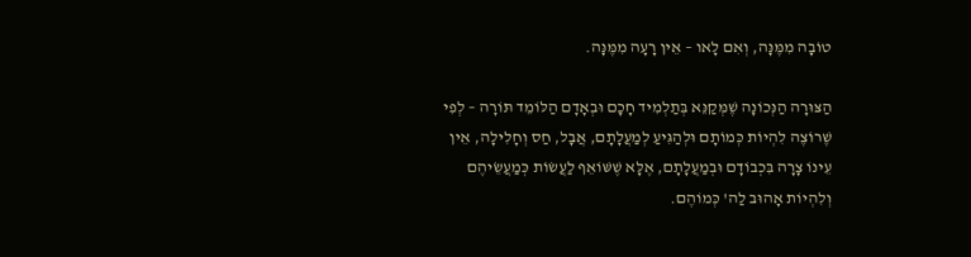טוֹבָה מִמֶּנָּה, וְאִם לָאו – אֵין רָעָה מִמֶּנָּה.

הַצּוּרָה הַנְּכוֹנָה שֶׁמְּקַנֵּא בְּתַלְמִיד חָכָם וּבְאָדָם הַלּוֹמֵד תּוֹרָה – לְפִי שֶׁרוֹצֶה לִהְיוֹת כְּמוֹתָם וּלְהַגִּיעַ לְמַעֲלָתָם, אֲבָל, חַס וְחָלִילָה, אֵין עֵינוֹ צָרָה בִּכְבוֹדָם וּבְמַעֲלָתָם, אֶלָּא שֶׁשּׁוֹאֵף לַעֲשׂוֹת כְּמַעֲשֵׂיהֶם וְלִהְיוֹת אָהוּב לַה' כְּמוֹהֶם.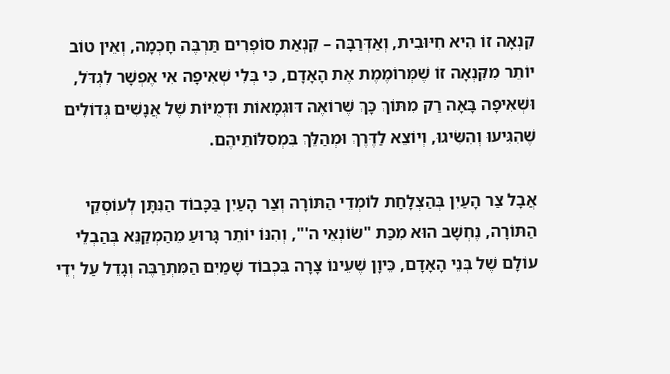קִנְאָה זוֹ הִיא חִיּוּבִית, וְאַדְּרַבָּה – קִנְאַת סוֹפְרִים תַּרְבֶּה חָכְמָה, וְאֵין טוֹב יוֹתֵר מִקִּנְאָה זוֹ שֶׁמְּרוֹמֶמֶת אֶת הָאָדָם, כִּי בְּלִי שְׁאִיפָה אִי אֶפְשָׁר לִגְדֹּל, וּשְׁאִיפָה בָּאָה רַק מִתּוֹךְ כָּךְ שֶׁרוֹאֶה דּוּגְמָאוֹת וּדְמֻיּוֹת שֶׁל אֲנָשִׁים גְּדוֹלִים שֶׁהִגִּיעוּ וְהִשִּׂיגוּ, וְיוֹצֵא לַדֶּרֶךְ וּמְהַלֵּךְ בִּמְסִלּוֹתֵיהֶם.

אֲבָל צַר הָעַיִן בְּהַצְלָחַת לוֹמְדֵי הַתּוֹרָה וְצַר הָעַיִן בַּכָּבוֹד הַנִּתָּן לְעוֹסְקֵי הַתּוֹרָה, נֶחְשָׁב הוּא מִכַּת "שׂוֹנְאֵי ה'", וְהִנּוֹ יוֹתֵר גָּרוּעַ מֵהַמְקַנֵּא בְּהַבְלֵי עוֹלָם שֶׁל בְּנֵי הָאָדָם, כֵּיוָן שֶׁעֵינוֹ צָרָה בִּכְבוֹד שָׁמַיִם הַמִּתְרַבֶּה וְגָדֵל עַל יְדֵי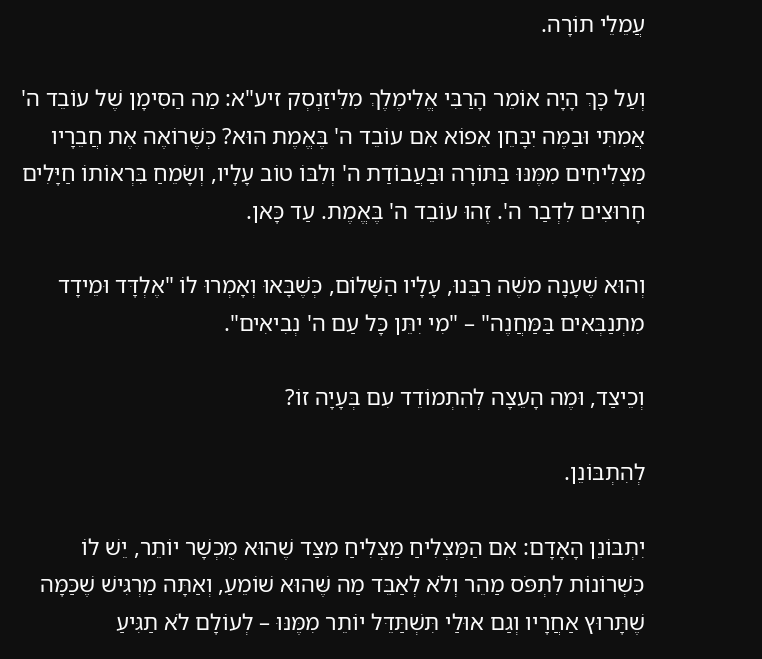עֲמֵלֵי תוֹרָה.

וְעַל כָּךְ הָיָה אוֹמֵר הָרַבִּי אֱלִימֶלֶךְ מִלִּיזַנְסְק זיע"א: מַה הַסִּימָן שֶׁל עוֹבֵד ה' אֲמִתִּי וּבַמֶּה יִבָּחֵן אֵפוֹא אִם עוֹבֵד ה' בֶּאֱמֶת הוּא? כְּשֶׁרוֹאֶה אֶת חֲבֵרָיו מַצְלִיחִים מִמֶּנּוּ בַּתּוֹרָה וּבַעֲבוֹדַת ה' וְלִבּוֹ טוֹב עָלָיו, וְשָׂמֵחַ בִּרְאוֹתוֹ חַיָּלִים חָרוּצִים לִדְבַר ה'. זֶהוּ עוֹבֵד ה' בֶּאֱמֶת. עַד כָּאן.

וְהוּא שֶׁעָנָה משֶׁה רַבֵּנוּ, עָלָיו הַשָּׁלוֹם, כְּשֶׁבָּאוּ וְאָמְרוּ לוֹ "אֶלְדָּד וּמֵידָד מִתְנַבְּאִים בַּמַּחֲנֶה" – "מִי יִתֵּן כָּל עַם ה' נְבִיאִים".

וְכֵיצַד, וּמֶה הָעֵצָה לְהִתְמוֹדֵד עִם בְּעָיָה זוֹ?

לְהִתְבּוֹנֵן.

יִתְבּוֹנֵן הָאָדָם: אִם הַמַּצְלִיחַ מַצְלִיחַ מִצַּד שֶׁהוּא מֻכְשָׁר יוֹתֵר, יֵשׁ לוֹ כִּשְׁרוֹנוֹת לִתְפֹּס מַהֵר וְלֹא לְאַבֵּד מַה שֶּׁהוּא שׁוֹמֵעַ, וְאַתָּה מַרְגִּישׁ שֶׁכַּמָּה שֶׁתָּרוּץ אַחֲרָיו וְגַם אוּלַי תִּשְׁתַּדֵּל יוֹתֵר מִמֶּנּוּ – לְעוֹלָם לֹא תַגִּיעַ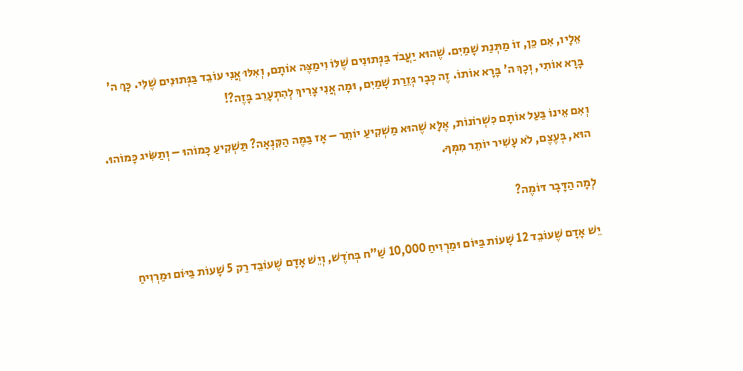אֵלָיו, אִם כֵּן, זוֹ מַתְּנַת שָׁמַיִם. שֶׁהוּא יַעֲבֹד בַּנְּתוּנִים שֶׁלּוֹ וִימַצֶּה אוֹתָם, וְאִלּוּ אֲנִי עוֹבֵד בַּנְּתוּנִים שֶׁלִּי. כָּךְ ה' בָּרָא אוֹתִי, וְכָךְ ה' בָּרָא אוֹתוֹ. זֶה כְּבָר גְּזֵרַת שָׁמַיִם, וּמָה אֲנִי צָרִיךְ לְהִתְעָרֵב בָּזֶה?!

וְאִם אֵינוֹ בַּעַל אוֹתָם כִּשְׁרוֹנוֹת, אֶלָּא שֶׁהוּא מַשְׁקִיעַ יוֹתֵר – אָז בַּמֶּה הַקִּנְאָה? תַּשְׁקִיעַ כָּמוֹהוּ – וְתַשִּׂיג כָּמוֹהוּ. הוּא, בְּעֶצֶם, לֹא עָשִׁיר יוֹתֵר מִמְּךָ.

לְמָה הַדָּבָר דּוֹמֶה?

יֵשׁ אָדָם שֶׁעוֹבֵד 12 שָׁעוֹת בַּיּוֹם וּמַרְוִיחַ 10,000 שַׁ"ח בְּחֹדֶשׁ, וְיֵשׁ אָדָם שֶׁעוֹבֵד רַק 5 שָׁעוֹת בַּיּוֹם וּמַרְוִיחַ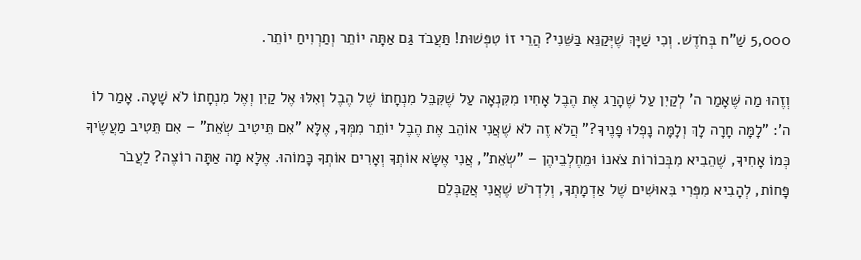5,000 שַׁ"ח בְּחֹדֶשׁ. וְכִי שַׁיָּךְ שֶׁיְּקַנֵּא בַּשֵּׁנִי? הֲרֵי זוֹ טִפְּשׁוּת! תַּעֲבֹד גַּם אַתָּה יוֹתֵר וְתַרְוִיחַ יוֹתֵר.

וְזֶהוּ מַה שֶּׁאָמַר ה' לְקַיִן עַל שֶׁהָרַג אֶת הֶבֶל אָחִיו מִקִּנְאָה עַל שֶׁקִּבֵּל מִנְחָתוֹ שֶׁל הֶבֶל וְאִלּוּ אֶל קַיִן וְאֶל מִנְחָתוֹ לֹא שָׁעָה. אָמַר לוֹ ה': "לָמָּה חָרָה לָךְ וְלָמָּה נָפְלוּ פָנֶיךָ?" הֲלֹא זֶה לֹא שֶׁאֲנִי אוֹהֵב אֶת הֶבֶל יוֹתֵר מִמְּךָ, אֶלָּא "אִם תֵּיטִיב שְׂאֵת" – אִם תֵּטִיב מַעֲשֶׂיךָ כְּמוֹ אָחִיךָ, שֶׁהֵבִיא מִבְּכוֹרוֹת צֹאנוֹ וּמֵחֶלְבֵיהֶן – "שְׂאֵת", אֲנִי אֶשָּׂא אוֹתְךָ וְאָרִים אוֹתְךָ כָּמוֹהוּ. אֶלָּא מָה אַתָּה רוֹצֶה? לַעֲבֹר פָּחוֹת, לְהָבִיא מִפְּרִי בִּאוּשִׁים שֶׁל אַדְמָתְךָ, וְלִדְרֹשׁ שֶׁאֲנִי אֲקַבְּלֵם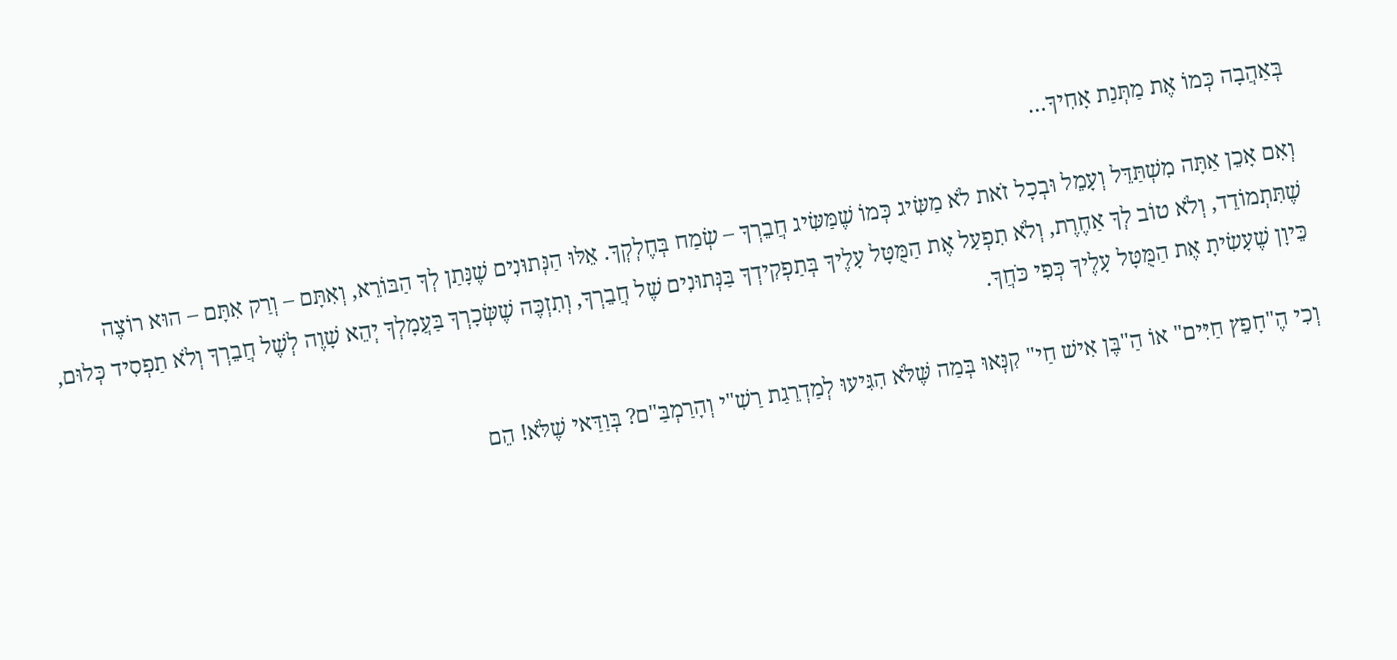בְּאַהֲבָה כְּמוֹ אֶת מַתְּנַת אָחִיךָ…

וְאִם אָכֵן אַתָּה מִשְׁתַּדֵּל וְעָמֵל וּבְכָל זֹאת לֹא מַשִּׂיג כְּמוֹ שֶׁמַּשִּׂיג חֲבֵרְךָ – שְׂמַח בְּחֶלְקְךָ. אֵלּוּ הַנְּתוּנִים שֶׁנָּתַן לְךָ הַבּוֹרֵא, וְאִתָּם – וְרַק אִתָּם – הוּא רוֹצֶה שֶׁתִּתְמוֹדֵד, וְלֹא טוֹב לְךָ אַחֶרֶת, וְלֹא תִפְעַל אֶת הַמֻּטָּל עָלֶיךָ בְּתַפְקִידְךָ בַּנְּתוּנִים שֶׁל חֲבֵרְךָ, וְתִזְכֶּה שֶׁשְּׂכָרְךָ בַּעֲמָלְךָ יְהֵא שָׁוֶה לְשֶׁל חֲבֵרְךָ וְלֹא תַפְסִיד כְּלוּם, כֵּיוָן שֶׁעָשִׂיתָ אֶת הַמֻּטָּל עָלֶיךָ כְּפִי כֹּחֲךָ.

וְכִי הֶ"חָפֵץ חַיִּים" אוֹ הַ"בֶּן אִישׁ חַי" קִנְּאוּ בְּמַה שֶּׁלֹּא הִגִּיעוּ לְמַדְרֵגַת רַשִׁ"י וְהָרַמְבַּ"ם? בְּוַדַּאי שֶׁלֹּא! הֵם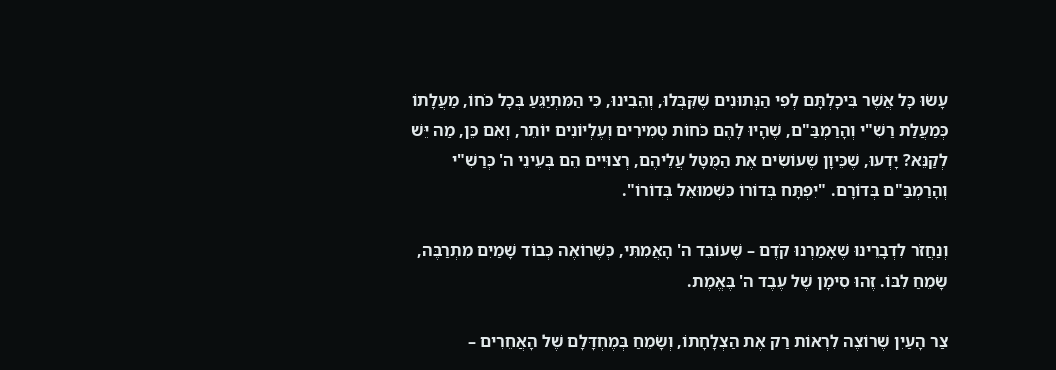עָשׂוּ כָּל אֲשֶׁר בִּיכָלְתָּם לְפִי הַנְּתוּנִים שֶׁקִּבְּלוּ, וְהֵבִינוּ, כִּי הַמִּתְיַגֵּעַ בְּכָל כֹּחוֹ, מַעֲלָתוֹ כְּמַעֲלַת רַשִׁ"י וְהָרַמְבַּ"ם, שֶׁהָיוּ לָהֶם כֹּחוֹת טְמִירִים וְעֶלְיוֹנִים יוֹתֵר, וְאִם כֵּן, מַה יֵּשׁ לְקַנֵּא? יָדְעוּ, שֶׁכֵּיוָן שֶׁעוֹשִׂים אֶת הַמֻּטָּל עֲלֵיהֶם, רְצוּיִים הֵם בְּעֵינֵי ה' כְּרַשִׁ"י וְהָרַמְבַּ"ם בְּדוֹרָם. "יִפְתָּח בְּדוֹרוֹ כִּשְׁמוּאֵל בְּדוֹרוֹ".

וְנַחֲזֹר לִדְבָרֵינוּ שֶׁאָמַרְנוּ קֹדֶם – שֶׁעוֹבֵד ה' הָאֲמִתִּי, כְּשֶׁרוֹאֶה כְּבוֹד שָׁמַיִם מִתְרַבֶּה, שָׂמֵחַ לִבּוֹ. זֶהוּ סִימָן שֶׁל עֶבֶד ה' בֶּאֱמֶת.

צַר הָעַיִן שֶׁרוֹצֶה לִרְאוֹת רַק אֶת הַצְלָחָתוֹ, וְשָׂמֵחַ בְּמֶחְדָּלָם שֶׁל הָאֲחֵרִים –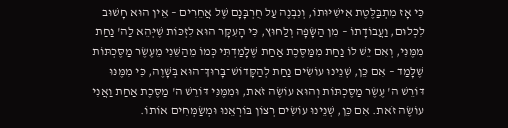כִּי אָז מִתְבַּלֶּטֶת אִישִׁיּוּתוֹ, וְנִבְנֶה עַל חֻרְבָּנָם שֶׁל אֲחֵרִים – אֵין הוּא חָשׁוּב לִכְלוּם, וַעֲבוֹדָתוֹ – מִן הַשָּׂפָה וְלַחוּץ, כִּי הָעִקָּר הוּא לִזְכּוֹת שֶׁיְּהֵא לַה' נַחַת מִמֶּנִּי, וְאִם יֵשׁ לוֹ נַחַת מִמַּסֶּכֶת אַחַת שֶׁלָּמַדְתִּי כְּמוֹ מֵהַשֵּׁנִי מֵעֶשֶׂר מַסֶּכְתּוֹת שֶׁלָּמַד – אִם כֵּן, שְׁנֵינוּ עוֹשִׂים נַחַת לְהַקָּדוֹשׁ־בָּרוּךְ־הוּא בְּשָׁוֶה, כִּי מִמֶּנּוּ דּוֹרֵשׁ ה' עֶשֶׂר מַסֶּכְתּוֹת וְהוּא עוֹשֶׂה זֹאת, וּמִמֶּנִּי דּוֹרֵשׁ ה' מַסֶּכֶת אַחַת וַאֲנִי עוֹשֶׂה זֹאת. אִם כֵּן, שְׁנֵינוּ עוֹשִׂים רְצוֹן בּוֹרְאֵנוּ וּמְשַׂמְּחִים אוֹתוֹ.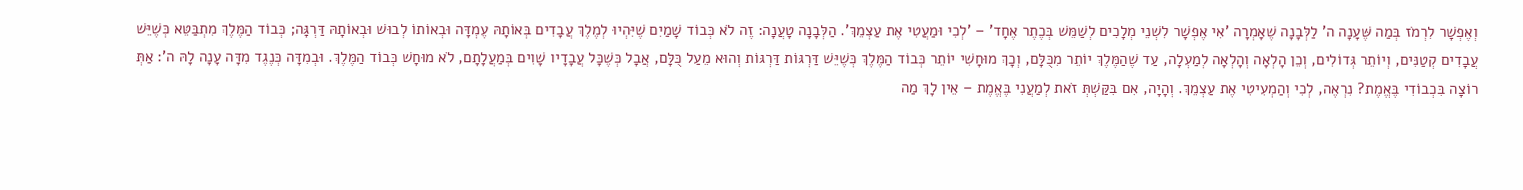וְאֶפְשָׁר לִרְמֹז בְּמַה שֶּׁעָנָה ה' לַלְּבָנָה שֶׁאָמְרָה 'אִי אֶפְשָׁר לִשְׁנֵי מְלָכִים לְשַׁמֵּשׁ בְּכֶתֶר אֶחָד' – 'לְכִי וּמַעֲטִי אֶת עַצְמֵךְ'. הַלְּבָנָה טָעֲנָה: זֶה לֹא כְּבוֹד שָׁמַיִם שֶׁיִּהְיוּ לְמֶלֶךְ עֲבָדִים בְּאוֹתָהּ עֶמְדָּה וּבְאוֹתוֹ לְבוּשׁ וּבְאוֹתָהּ דַּרְגָּה; כְּבוֹד הַמֶּלֶךְ מִתְבַּטֵּא כְּשֶׁיֵּשׁ עֲבָדִים קְטַנִּים, וְיוֹתֵר גְּדוֹלִים, וְכֵן הָלְאָה וְהָלְאָה לְמַעְלָה, עַד שֶׁהַמֶּלֶךְ יוֹתֵר מִכֻּלָּם, וְכָךְ מוּחָשִׁי יוֹתֵר כְּבוֹד הַמֶּלֶךְ כְּשֶׁיֵּשׁ דַּרְגּוֹת דַּרְגּוֹת וְהוּא מֵעַל כֻּלָּם, אֲבָל כְּשֶׁכָּל עֲבָדָיו שָׁוִים בְּמַעֲלָתָם, לֹא מוּחָשׁ כְּבוֹד הַמֶּלֶךְ. וּבְמִדָּה כְּנֶגֶד מִדָּה עָנָה לָהּ ה': אַתְּ רוֹצָה בִּכְבוֹדִי בֶּאֱמֶת? נִרְאֶה, לְכִי וְהַמְעִיטִי אֶת עַצְמֵךְ. וְהָיָה, אִם בִּקַּשְׁתְּ זֹאת לְמַעֲנִי בֶּאֱמֶת – אֵין לָךְ מַה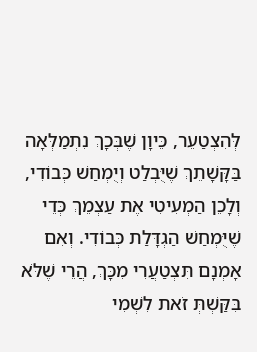לְּהִצְטַעֵר, כֵּיוָן שֶׁבְּכָךְ נִתְמַלְּאָה בַּקָּשָׁתֵךְ שֶׁיֻּבְלַט וְיֻמְחַשׁ כְּבוֹדִי, וְלָכֵן הַמְעִיטִי אֶת עַצְמֵךְ כְּדֵי שֶׁיֻּמְחַשׁ הַגְדָּלַת כְּבוֹדִי. וְאִם אָמְנָם תִּצְטַעֲרִי מִכָּךְ, הֲרֵי שֶׁלֹּא בִּקַּשְׁתְּ זֹאת לִשְׁמִי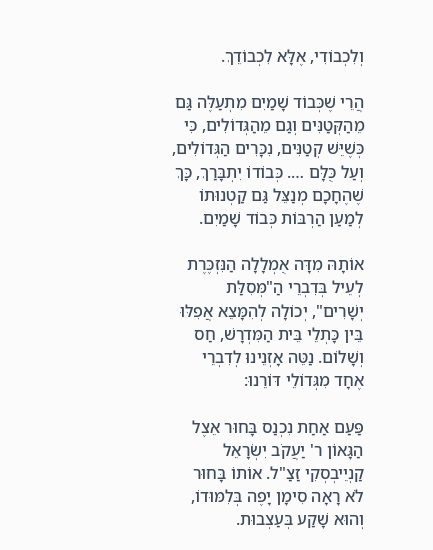וְלִכְבוֹדִי, אֶלָּא לִכְבוֹדֵךְ.

הֲרֵי שֶׁכְּבוֹד שָׁמַיִם מִתְעַלֶּה גַּם מֵהַקְּטַנִּים וְגַם מֵהַגְּדוֹלִים, כִּי כְּשֶׁיֵּשׁ קְטַנִּים, נִכָּרִים הַגְּדוֹלִים, וְעַל כֻּלָּם …. כְּבוֹדוֹ יִתְבָּרַךְ, כָּךְ שֶׁהֶחָכָם מְנַצֵּל גַּם קַטְנוּתוֹ לְמַעַן הַרְבּוֹת כְּבוֹד שָׁמַיִם.

אוֹתָהּ מִדָּה אֻמְלָלָה הַנִּזְכֶּרֶת לְעֵיל בְּדִבְרֵי הַ"מְּסִלַּת יְשָׁרִים", יְכוֹלָה לְהִמָּצֵא אֲפִלּוּ בֵּין כָּתְלֵי בֵּית הַמִּדְרָשׁ, חַס וְשָׁלוֹם. נַטֵּה אָזְנֵינוּ לְדִבְרֵי אֶחָד מִגְּדוֹלֵי דּוֹרֵנוּ:

פַּעַם אַחַת נִכְנַס בָּחוּר אֵצֶל הַגָּאוֹן ר' יַעֲקֹב יִשְׂרָאֵל קַנְיֵיבְסְקִי זַצַ"ל. אוֹתוֹ בָּחוּר לֹא רָאָה סִימָן יָפֶה בְּלִמּוּדוֹ, וְהוּא שָׁקַע בְּעַצְבוּת.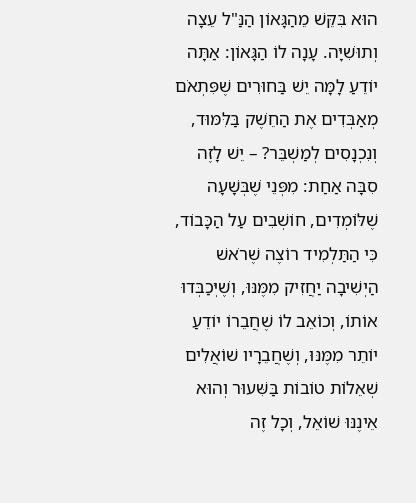הוּא בִּקֵּשׁ מֵהַגָּאוֹן הַנַּ"ל עֵצָה וְתוּשִׁיָּה. עָנָה לוֹ הַגָּאוֹן: אַתָּה יוֹדֵעַ לָמָּה יֵשׁ בַּחוּרִים שֶׁפִּתְאֹם מְאַבְּדִים אֶת הַחֵשֶׁק בַּלִּמּוּד, וְנִכְנָסִים לְמַשְׁבֵּר? – יֵשׁ לָזֶה סִבָּה אַחַת: מִפְּנֵי שֶׁבְּשָׁעָה שֶׁלּוֹמְדִים, חוֹשְׁבִים עַל הַכָּבוֹד, כִּי הַתַּלְמִיד רוֹצֶה שֶׁרֹאשׁ הַיְשִׁיבָה יַחֲזִיק מִמֶּנּוּ, וְשֶׁיְּכַבְּדוּ אוֹתוֹ, וְכוֹאֵב לוֹ שֶׁחֲבֵרוֹ יוֹדֵעַ יוֹתֵר מִמֶּנּוּ, וְשֶׁחֲבֵרָיו שׁוֹאֲלִים שְׁאֵלוֹת טוֹבוֹת בַּשִּׁעוּר וְהוּא אֵינֶנּוּ שׁוֹאֵל, וְכָל זֶה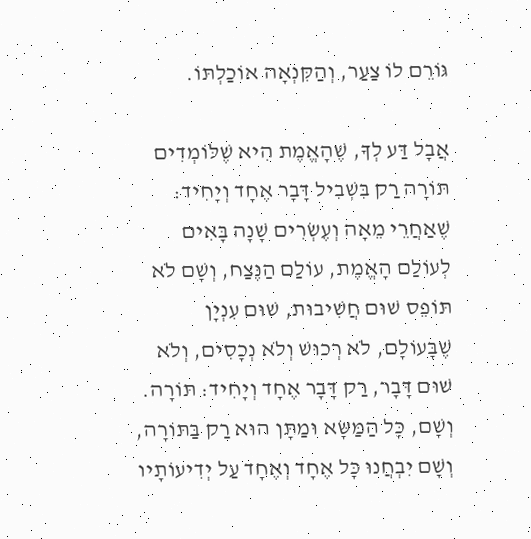גּוֹרֵם לוֹ צַעַר, וְהַקִּנְאָה אוֹכַלְתּוֹ.

אֲבָל דַּע לְךָ, שֶׁהָאֱמֶת הִיא שֶׁלּוֹמְדִים תּוֹרָה רַק בִּשְׁבִיל דָּבָר אֶחָד וְיָחִיד: שֶׁאַחֲרֵי מֵאָה וְעֶשְׂרִים שָׁנָה בָּאִים לְעוֹלַם הָאֱמֶת, עוֹלַם הַנֶּצַח, וְשָׁם לֹא תּוֹפֵס שׁוּם חֲשִׁיבוּת, שׁוּם עִנְיָן שֶׁבָּעוֹלָם, לֹא רְכוּשׁ וְלֹא נְכָסִים, וְלֹא שׁוּם דָּבָר, רַק דָּבָר אֶחָד וְיָחִיד: תּוֹרָה. וְשָׁם, כָּל הַמַּשָּׂא וּמַתָּן הוּא רַק בַּתּוֹרָה, וְשָׁם יִבְחֲנוּ כָּל אֶחָד וְאֶחָד עַל יְדִיעוֹתָיו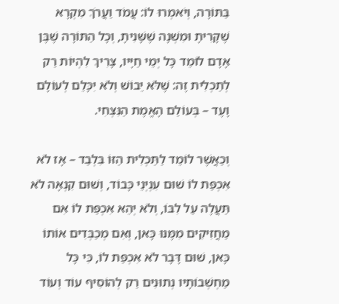בַּתּוֹרָה, וְיֹאמְרוּ לוֹ: עֲמֹד וַעֲרֹךְ מִקְרָא שֶׁקָּרִיתָ וּמִשְׁנָה שֶׁשָּׁנִיתָ, וְכָל הַתּוֹרָה שֶׁבֶּן אָדָם לוֹמֵד כָּל יְמֵי חַיָּיו, צָרִיךְ לִהְיוֹת רַק לְתַכְלִית זֶה: שֶׁלֹּא יֵבוֹשׁ וְלֹא יִכָּלֵם לְעוֹלָם וָעֶד – בְּעוֹלַם הָאֱמֶת הַנִּצְחִי.

וְכַאֲשֶׁר לוֹמֵד לַתַּכְלִית הַזּוֹ בִּלְבַד – אָז לֹא אִכְפַּת לוֹ שׁוּם עִנְיְנֵי כָּבוֹד, וְשׁוּם קִנְאָה לֹא תַּעֲלֶה עַל לִבּוֹ, וְלֹא יְהֵא אִכְפַּת לוֹ אִם מַחֲזִיקִים מִמֶּנּוּ כָּאן, וְאִם מְכַבְּדִים אוֹתוֹ כָּאן, שׁוּם דָּבָר לֹא אִכְפַּת לוֹ, כִּי כָּל מַחְשְׁבוֹתָיו נְתוּנִים רַק לְהוֹסִיף עוֹד וְעוֹד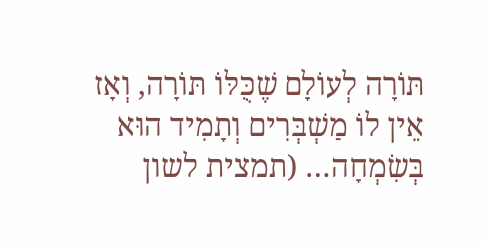תּוֹרָה לְעוֹלָם שֶׁכֻּלּוֹ תּוֹרָה, וְאָז אֵין לוֹ מַשְׁבְּרִים וְתָמִיד הוּא בְּשִׂמְחָה… (תמצית לשון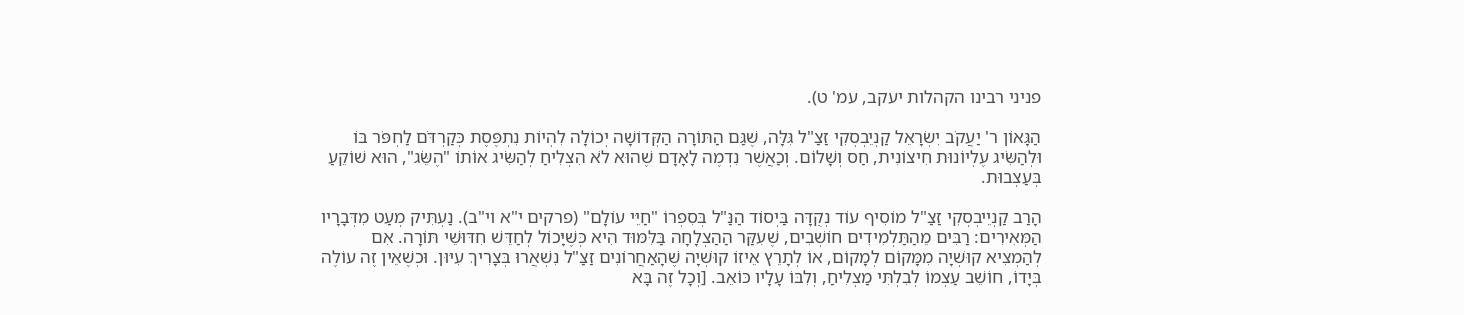פניני רבינו הקהלות יעקב, עמ' ט).

הַגָּאוֹן ר' יַעֲקֹב יִשְׂרָאֵל קַנְיֵבְסְקִי זַצַ"ל גִּלָּה, שֶׁגַּם הַתּוֹרָה הַקְּדוֹשָׁה יְכוֹלָה לִהְיוֹת נִתְפֶּסֶת כְּקַרְדֹּם לַחְפֹּר בּוֹ וּלְהַשִּׂיג עֶלְיוֹנוּת חִיצוֹנִית, חַס וְשָׁלוֹם. וְכַאֲשֶׁר נִדְמֶה לָאָדָם שֶׁהוּא לֹא הִצְלִיחַ לְהַשִּׂיג אוֹתוֹ "הֶשֵּׂג", הוּא שׁוֹקֵעַ בְּעַצְבוּת.

הָרַב קַנְיֵיבְסְקִי זַצַ"ל מוֹסִיף עוֹד נְקֻדָּה בַּיְסוֹד הַנַּ"ל בְּסִפְרוֹ "חַיֵּי עוֹלָם" (פרקים י"א וי"ב). נַעְתִּיק מְעַט מִדְּבָרָיו הַמְּאִירִים: רַבִּים מֵהַתַּלְמִידִים חוֹשְׁבִים, שֶׁעִקַּר הַהַצְלָחָה בַּלִּמּוּד הִיא כְּשֶׁיָּכוֹל לְחַדֵּשׁ חִדּוּשֵׁי תּוֹרָה. אִם לְהַמְצִיא קוּשְׁיָה מִמָּקוֹם לְמָקוֹם, אוֹ לְתָרֵץ אֵיזוֹ קוּשְׁיָה שֶׁהָאַחֲרוֹנִים זַצַ"ל נִשְׁאֲרוּ בְּצָרִיךְ עִיּוּן. וּכְשֶׁאֵין זֶה עוֹלֶה בְּיָדוֹ, חוֹשֵׁב עַצְמוֹ לְבִלְתִּי מַצְלִיחַ, וְלִבּוֹ עָלָיו כּוֹאֵב. [וְכָל זֶה בָּא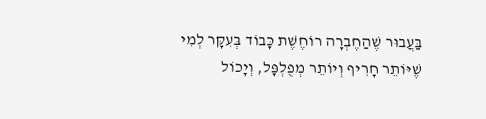בַּעֲבוּר שֶׁהַחֶבְרָה רוֹחֶשֶׁת כָּבוֹד בְּעִקָּר לְמִי שֶׁיּוֹתֵר חָרִיף וְיוֹתֵר מְפֻלְפָּל, וְיָכוֹל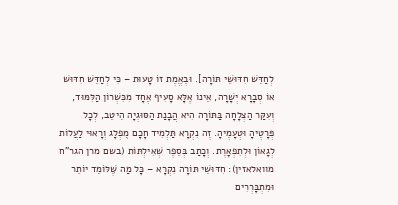לְחַדֵּשׁ חִדּוּשֵׁי תּוֹרָה]. וּבֶאֱמֶת זוֹ טָעוּת – כִּי לְחַדֵּשׁ חִדּוּשׁ אוֹ סְבָרָא יְשָׁרָה, אֵינוֹ אֶלָּא סָעִיף אֶחָד מִכִּשְׁרוֹן הַלִּמּוּד, וְעִקַּר הַצְלָחָה בַּתּוֹרָה הִיא הֲבָנַת הַסּוּגְיָה הֵיטֵב, לְכָל פְּרָטֶיהָ וּטְעָמֶיהָ. זֶה נִקְרָא תַּלְמִיד חָכָם מֻפְלָג וְרָאוּי לַעֲלוֹת לְגָאוֹן וּלְתִפְאָרֶת. וְכָתַב בְּסֵפֶר שְׁאִילְתּוֹת (בשם מרן הגר"ח מוואלאזין): חִדּוּשֵׁי תּוֹרָה נִקְרָא – כָּל מַה שֶּׁלּוֹמֵד יוֹתֵר וּמִתְבָּרְרִים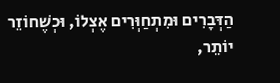הַדְּבָרִים וּמִתְחַוְּרִים אֶצְלוֹ, וּכְשֶׁחוֹזֵר יוֹתֵר,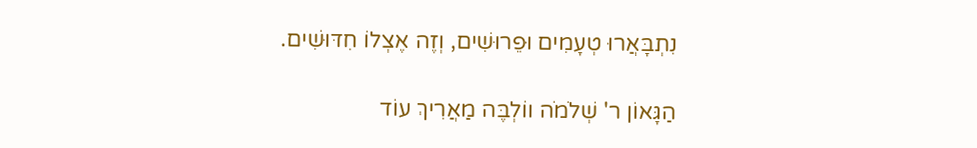נִתְבָּאֲרוּ טְעָמִים וּפֵרוּשִׁים, וְזֶה אֶצְלוֹ חִדּוּשִׁים.

הַגָּאוֹן ר' שְׁלֹמֹה ווֹלְבֶּה מַאֲרִיךְ עוֹד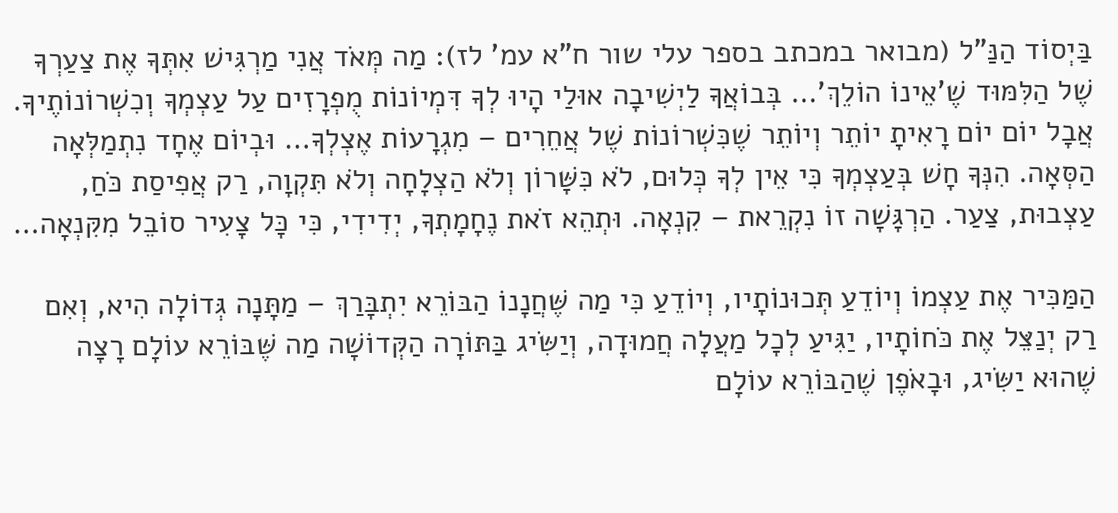בַּיְסוֹד הַנַּ"ל (מבואר במכתב בספר עלי שור ח"א עמ' לז): מַה מְּאֹד אֲנִי מַרְגִּישׁ אִתְּךָ אֶת צַעַרְךָ שֶׁל הַלִּמּוּד שֶׁ'אֵינוֹ הוֹלֵךְ'… בְּבוֹאֲךָ לַיְשִׁיבָה אוּלַי הָיוּ לְךָ דִּמְיוֹנוֹת מֻפְרָזִים עַל עַצְמְךָ וְכִשְׁרוֹנוֹתֶיךָ. אֲבָל יוֹם יוֹם רָאִיתָ יוֹתֵר וְיוֹתֵר שֶׁכִּשְׁרוֹנוֹת שֶׁל אֲחֵרִים – מִגְרָעוֹת אֶצְלְךָ… וּבְיוֹם אֶחָד נִתְמַלְּאָה הַסְּאָה. הִנְּךָ חָשׁ בְּעַצְמְךָ כִּי אֵין לְךָ כְּלוּם, לֹא כִּשָּׁרוֹן וְלֹא הַצְלָחָה וְלֹא תִּקְוָה, רַק אֲפִיסַת כֹּחַ, עַצְבוּת, צַעַר. הַרְגָּשָׁה זוֹ נִקְרֵאת – קִנְאָה. וּתְהֵא זֹאת נֶחָמָתְךָ, יְדִידִי, כִּי כָּל צָעִיר סוֹבֵל מִקִּנְאָה…

הַמַּכִּיר אֶת עַצְמוֹ וְיוֹדֵעַ תְּכוּנוֹתָיו, וְיוֹדֵעַ כִּי מַה שֶּׁחֲנָנוֹ הַבּוֹרֵא יִתְבָּרַךְ – מַתָּנָה גְּדוֹלָה הִיא, וְאִם רַק יְנַצֵּל אֶת כֹּחוֹתָיו, יַגִּיעַ לְכָל מַעֲלָה חֲמוּדָה, וְיַשִּׂיג בַּתּוֹרָה הַקְּדוֹשָׁה מַה שֶּׁבּוֹרֵא עוֹלָם רָצָה שֶׁהוּא יַשִּׂיג, וּבָאֹפֶן שֶׁהַבּוֹרֵא עוֹלָם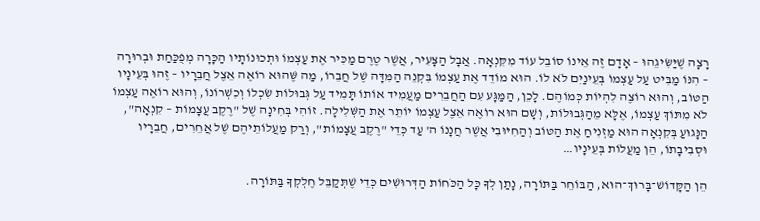רָצָה שֶׁיַּשִּׂיגֵהוּ – אָדָם זֶה אֵינוֹ סוֹבֵל עוֹד מִקִּנְאָה. אֲבָל הַצָּעִיר, אֲשֶׁר טֶרֶם מַכִּיר אֶת עַצְמוֹ וּתְכוּנוֹתָיו הַכָּרָה מְפֻכַּחַת וּבְרוּרָה – הִנּוֹ מַבִּיט עַל עַצְמוֹ בְּעֵינַיִם לֹא לוֹ. הוּא מוֹדֵד אֶת עַצְמוֹ בִּקְנֵה הַמִּדָּה שֶׁל חֲבֵרוֹ, מַה שֶּׁהוּא רוֹאֶה אֵצֶל חֲבֵרָיו – זֶהוּ בְּעֵינָיו הַטּוֹב, וְהוּא רוֹצֶה לִהְיוֹת כְּמוֹהֶם. לָכֵן, הַמַּגָּע עִם הַחֲבֵרִים מַעֲמִיד אוֹתוֹ תָּמִיד עַל גְּבוּלוֹת שִׂכְלוֹ וְכִשְׁרוֹנוֹ, וְהוּא רוֹאֶה עַצְמוֹ לֹא מִתּוֹךְ עַצְמוֹ, אֶלָּא מֵהַגְּבוּלוֹת, וְשָׁם הוּא רוֹאֶה אֵצֶל עַצְמוֹ יוֹתֵר אֶת הַשְּׁלִילָה. זוֹהִי בְּחִינָה שֶׁל "רֶקֶב עֲצָמוֹת – קִנְאָה", הַנָּגוּעַ בְּקִנְאָה הוּא מַזְנִיחַ אֶת הַטּוֹב וְהַחִיּוּבִי אֲשֶׁר חֲנָנוֹ ה' עַד כְּדֵי "רֶקֶב עֲצָמוֹת", וְרַק מַעֲלוֹתֵיהֶם שֶׁל אֲחֵרִים, חֲבֵרָיו וּסְבִיבָתוֹ, הֵן מַעֲלוֹת בְּעֵינָיו…

הֵן הַקָּדוֹשׁ־בָּרוּךְ־הוּא, הַבּוֹחֵר בַּתּוֹרָה, נָתַן לְךָ כָּל הַכֹּחוֹת הַדְּרוּשִׁים כְּדֵי שֶׁתְּקַבֵּל חֶלְקְךָ בַּתּוֹרָה.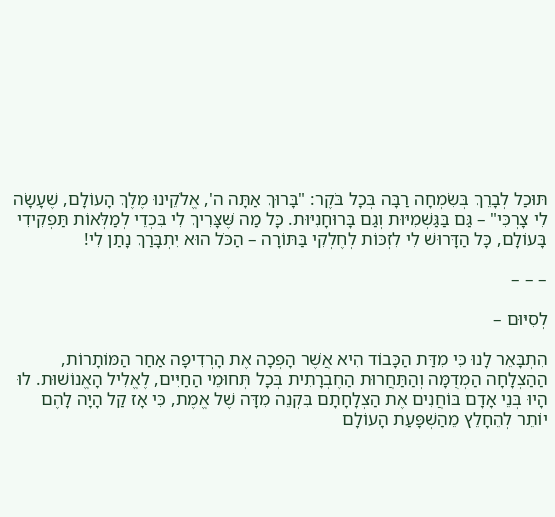תּוּכַל לְבָרֵךְ בְּשִׂמְחָה רַבָּה בְּכָל בֹּקֶר: "בָּרוּךְ אַתָּה ה', אֱלֹקֵינוּ מֶלֶךְ הָעוֹלָם, שֶׁעָשָׂה לִי צָרְכִּי" – גַּם בַּגַּשְׁמִיּוּת וְגַם בָּרוּחָנִיּוּת. כָּל מַה שֶּׁצָּרִיךְ לִי בִּכְדֵי לְמַלְּאוֹת תַּפְקִידִי בָּעוֹלָם, כָּל הַדָּרוּשׁ לִי לִזְכּוֹת לְחֶלְקִי בַּתּוֹרָה – הַכֹּל הוּא יִתְבָּרַךְ נָתַן לִי!

– – –

לְסִיּוּם –

הִתְבָּאֵר לָנוּ כִּי מִדַּת הַכָּבוֹד הִיא אֲשֶׁר הָפְכָה אֶת הָרְדִיפָה אַחַר הַמּוֹתָרוֹת, הַהַצְלָחָה הַמְדֻמָּה וְהַתַּחֲרוּת הַחֶבְרָתִית בְּכָל תְּחוּמֵי הַחַיִּים, לֶאֱלִיל הָאֱנוֹשׁוּת. לוּ הָיוּ בְּנֵי אָדָם בּוֹחֲנִים אֶת הַצְלָחָתָם בִּקְנֵה מִדָּה שֶׁל אֱמֶת, כִּי אָז קַל הָיָה לָהֶם יוֹתֵר לְהֵחָלֵץ מֵהַשְׁפָּעַת הָעוֹלָם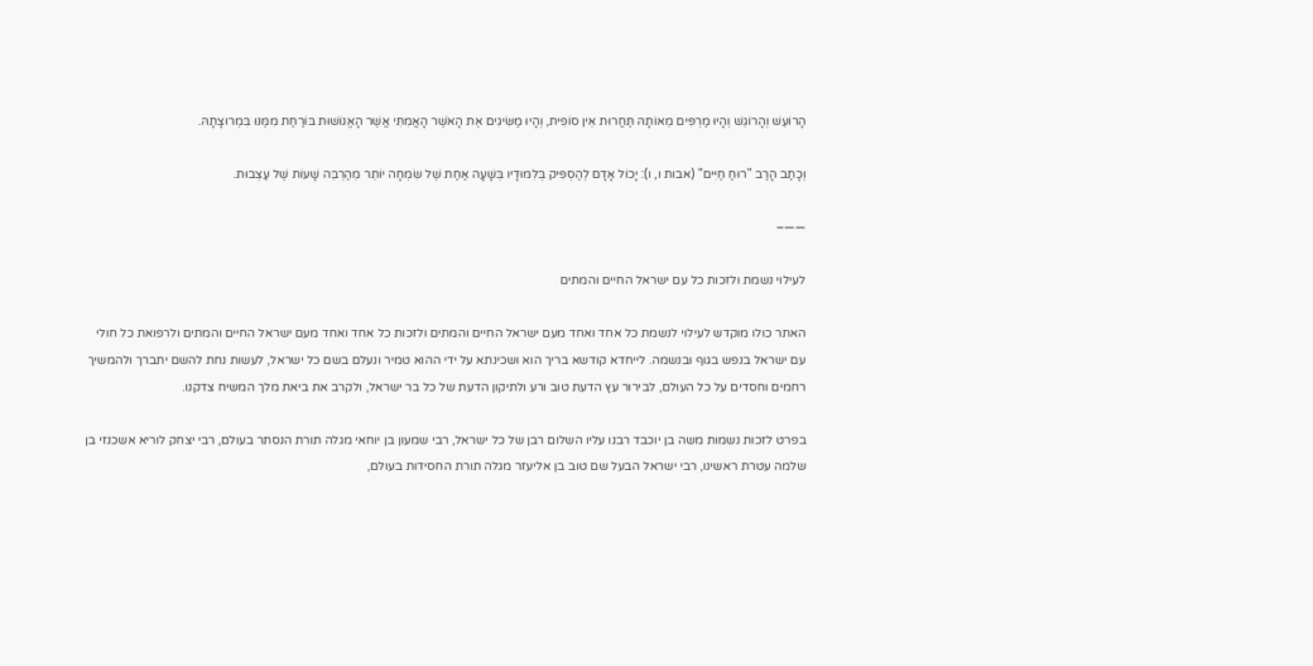הָרוֹעֵשׁ וְהָרוֹגֵשׁ וְהָיוּ מַרְפִּים מֵאוֹתָהּ תַּחֲרוּת אֵין סוֹפִית, וְהָיוּ מַשִּׂיגִים אֶת הָאֹשֶׁר הָאֲמִתִּי אֲשֶׁר הָאֱנוֹשׁוּת בּוֹרַחַת מִמֶּנּוּ בִּמְרוּצָתָהּ.

וְכָתַב הָרַב "רוּחַ חַיִּים" (אבות ו, ו): יָכוֹל אָדָם לְהַסְפִּיק בְּלִמּוּדָיו בְּשָׁעָה אַחַת שֶׁל שִׂמְחָה יוֹתֵר מֵהַרְבֵּה שָׁעוֹת שֶׁל עַצְבוּת.

——–

לעילוי נשמת ולזכות כל עם ישראל החיים והמתים

האתר כולו מוקדש לעילוי לנשמת כל אחד ואחד מעם ישראל החיים והמתים ולזכות כל אחד ואחד מעם ישראל החיים והמתים ולרפואת כל חולי עם ישראל בנפש בגוף ובנשמה. לייחדא קודשא בריך הוא ושכינתא על ידי ההוא טמיר ונעלם בשם כל ישראל, לעשות נחת להשם יתברך ולהמשיך רחמים וחסדים על כל העולם, לבירור עץ הדעת טוב ורע ולתיקון הדעת של כל בר ישראל, ולקרב את ביאת מלך המשיח צדקנו.

בפרט לזכות נשמות משה בן יוכבד רבנו עליו השלום רבן של כל ישראל, רבי שמעון בן יוחאי מגלה תורת הנסתר בעולם, רבי יצחק לוריא אשכנזי בן שלמה עטרת ראשינו, רבי ישראל הבעל שם טוב בן אליעזר מגלה תורת החסידות בעולם,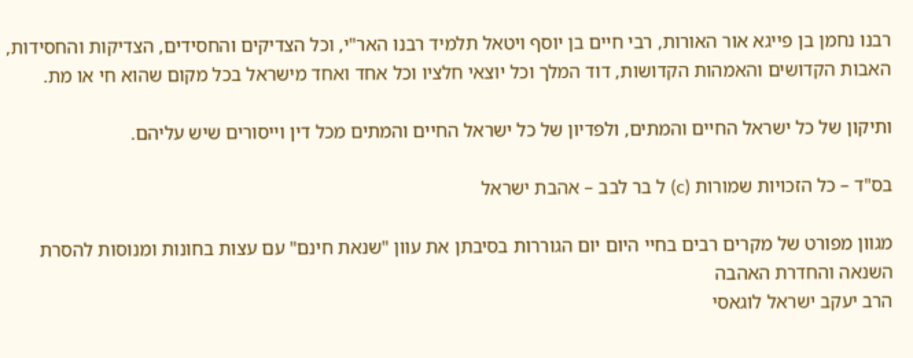רבנו נחמן בן פייגא אור האורות, רבי חיים בן יוסף ויטאל תלמיד רבנו האר"י, וכל הצדיקים והחסידים, הצדיקות והחסידות, האבות הקדושים והאמהות הקדושות, דוד המלך וכל יוצאי חלציו וכל אחד ואחד מישראל בכל מקום שהוא חי או מת.

ותיקון של כל ישראל החיים והמתים, ולפדיון של כל ישראל החיים והמתים מכל דין וייסורים שיש עליהם.

בס"ד – כל הזכויות שמורות (c) ל בר לבב – אהבת ישראל

מגוון מפורט של מקרים רבים בחיי היום יום הגוררות בסיבתן את עוון "שנאת חינם" עם עצות בחונות ומנוסות להסרת השנאה והחדרת האהבה
הרב יעקב ישראל לוגאסי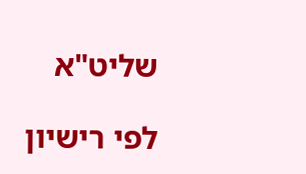שליט"א

לפי רישיון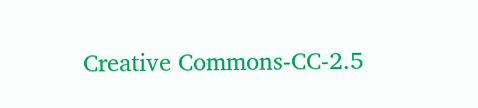Creative Commons-CC-2.5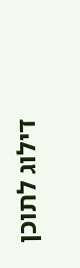דילוג לתוכן